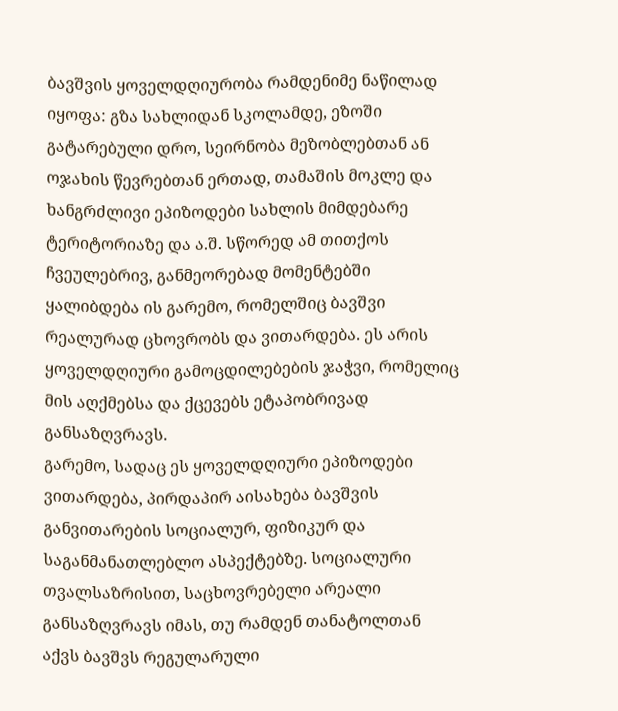ბავშვის ყოველდღიურობა რამდენიმე ნაწილად იყოფა: გზა სახლიდან სკოლამდე, ეზოში გატარებული დრო, სეირნობა მეზობლებთან ან ოჯახის წევრებთან ერთად, თამაშის მოკლე და ხანგრძლივი ეპიზოდები სახლის მიმდებარე ტერიტორიაზე და ა.შ. სწორედ ამ თითქოს ჩვეულებრივ, განმეორებად მომენტებში ყალიბდება ის გარემო, რომელშიც ბავშვი რეალურად ცხოვრობს და ვითარდება. ეს არის ყოველდღიური გამოცდილებების ჯაჭვი, რომელიც მის აღქმებსა და ქცევებს ეტაპობრივად განსაზღვრავს.
გარემო, სადაც ეს ყოველდღიური ეპიზოდები ვითარდება, პირდაპირ აისახება ბავშვის განვითარების სოციალურ, ფიზიკურ და საგანმანათლებლო ასპექტებზე. სოციალური თვალსაზრისით, საცხოვრებელი არეალი განსაზღვრავს იმას, თუ რამდენ თანატოლთან აქვს ბავშვს რეგულარული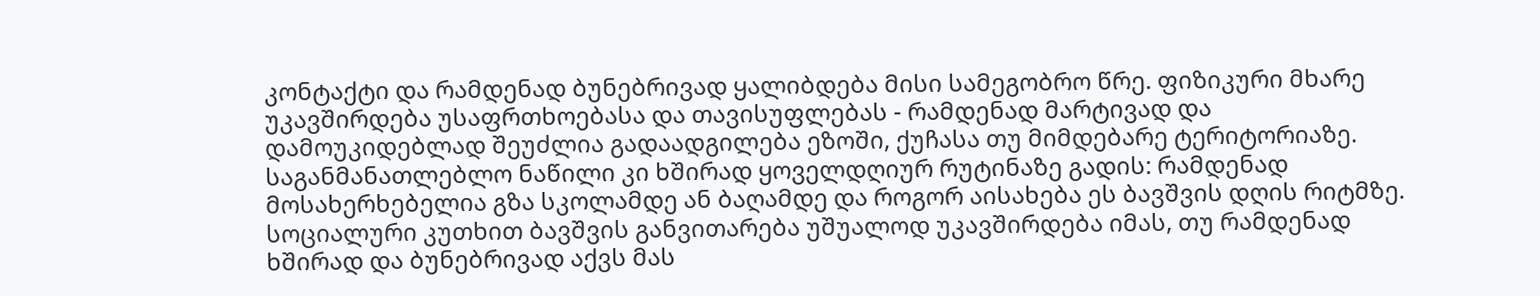კონტაქტი და რამდენად ბუნებრივად ყალიბდება მისი სამეგობრო წრე. ფიზიკური მხარე უკავშირდება უსაფრთხოებასა და თავისუფლებას - რამდენად მარტივად და დამოუკიდებლად შეუძლია გადაადგილება ეზოში, ქუჩასა თუ მიმდებარე ტერიტორიაზე. საგანმანათლებლო ნაწილი კი ხშირად ყოველდღიურ რუტინაზე გადის: რამდენად მოსახერხებელია გზა სკოლამდე ან ბაღამდე და როგორ აისახება ეს ბავშვის დღის რიტმზე.
სოციალური კუთხით ბავშვის განვითარება უშუალოდ უკავშირდება იმას, თუ რამდენად ხშირად და ბუნებრივად აქვს მას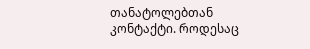თანატოლებთან კონტაქტი. როდესაც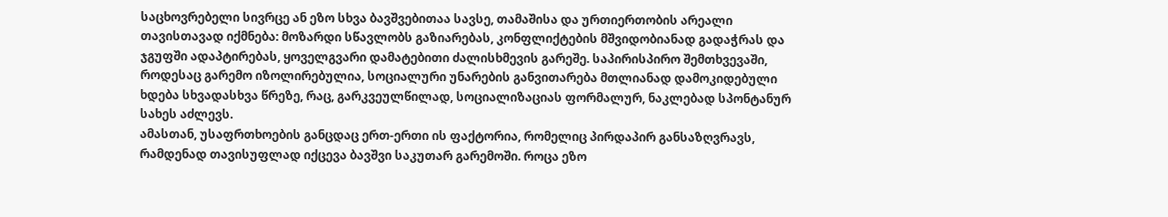საცხოვრებელი სივრცე ან ეზო სხვა ბავშვებითაა სავსე, თამაშისა და ურთიერთობის არეალი თავისთავად იქმნება: მოზარდი სწავლობს გაზიარებას, კონფლიქტების მშვიდობიანად გადაჭრას და ჯგუფში ადაპტირებას, ყოველგვარი დამატებითი ძალისხმევის გარეშე. საპირისპირო შემთხვევაში, როდესაც გარემო იზოლირებულია, სოციალური უნარების განვითარება მთლიანად დამოკიდებული ხდება სხვადასხვა წრეზე, რაც, გარკვეულწილად, სოციალიზაციას ფორმალურ, ნაკლებად სპონტანურ სახეს აძლევს.
ამასთან, უსაფრთხოების განცდაც ერთ-ერთი ის ფაქტორია, რომელიც პირდაპირ განსაზღვრავს, რამდენად თავისუფლად იქცევა ბავშვი საკუთარ გარემოში. როცა ეზო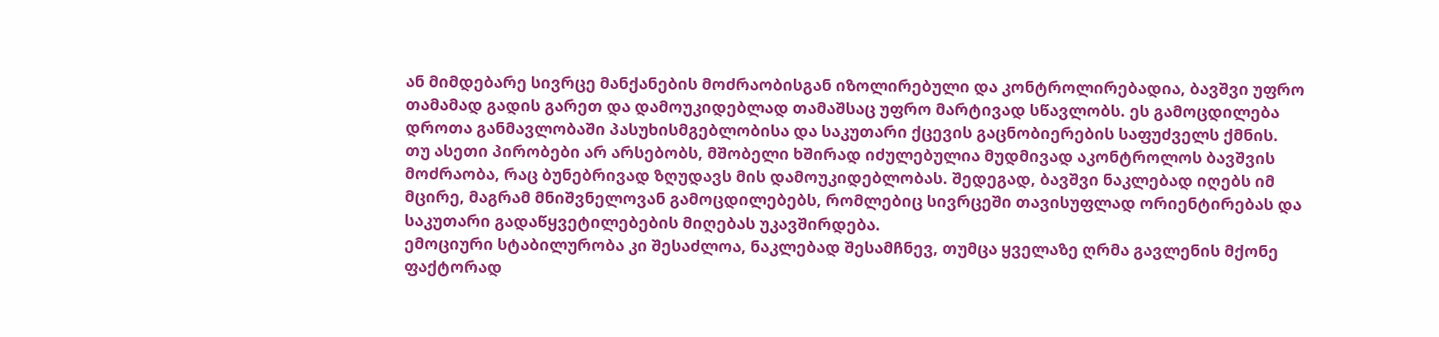ან მიმდებარე სივრცე მანქანების მოძრაობისგან იზოლირებული და კონტროლირებადია, ბავშვი უფრო თამამად გადის გარეთ და დამოუკიდებლად თამაშსაც უფრო მარტივად სწავლობს. ეს გამოცდილება დროთა განმავლობაში პასუხისმგებლობისა და საკუთარი ქცევის გაცნობიერების საფუძველს ქმნის.
თუ ასეთი პირობები არ არსებობს, მშობელი ხშირად იძულებულია მუდმივად აკონტროლოს ბავშვის მოძრაობა, რაც ბუნებრივად ზღუდავს მის დამოუკიდებლობას. შედეგად, ბავშვი ნაკლებად იღებს იმ მცირე, მაგრამ მნიშვნელოვან გამოცდილებებს, რომლებიც სივრცეში თავისუფლად ორიენტირებას და საკუთარი გადაწყვეტილებების მიღებას უკავშირდება.
ემოციური სტაბილურობა კი შესაძლოა, ნაკლებად შესამჩნევ, თუმცა ყველაზე ღრმა გავლენის მქონე ფაქტორად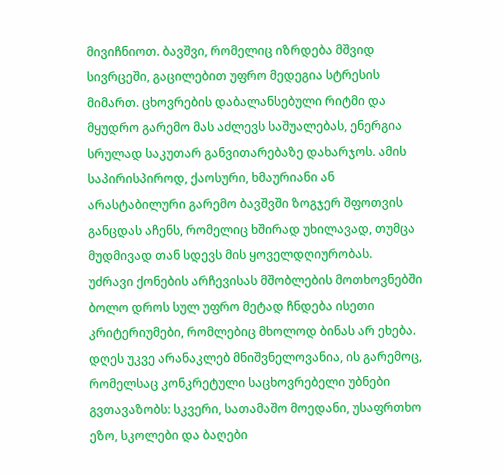მივიჩნიოთ. ბავშვი, რომელიც იზრდება მშვიდ სივრცეში, გაცილებით უფრო მედეგია სტრესის მიმართ. ცხოვრების დაბალანსებული რიტმი და მყუდრო გარემო მას აძლევს საშუალებას, ენერგია სრულად საკუთარ განვითარებაზე დახარჯოს. ამის საპირისპიროდ, ქაოსური, ხმაურიანი ან არასტაბილური გარემო ბავშვში ზოგჯერ შფოთვის განცდას აჩენს, რომელიც ხშირად უხილავად, თუმცა მუდმივად თან სდევს მის ყოველდღიურობას.
უძრავი ქონების არჩევისას მშობლების მოთხოვნებში ბოლო დროს სულ უფრო მეტად ჩნდება ისეთი კრიტერიუმები, რომლებიც მხოლოდ ბინას არ ეხება. დღეს უკვე არანაკლებ მნიშვნელოვანია, ის გარემოც, რომელსაც კონკრეტული საცხოვრებელი უბნები გვთავაზობს: სკვერი, სათამაშო მოედანი, უსაფრთხო ეზო, სკოლები და ბაღები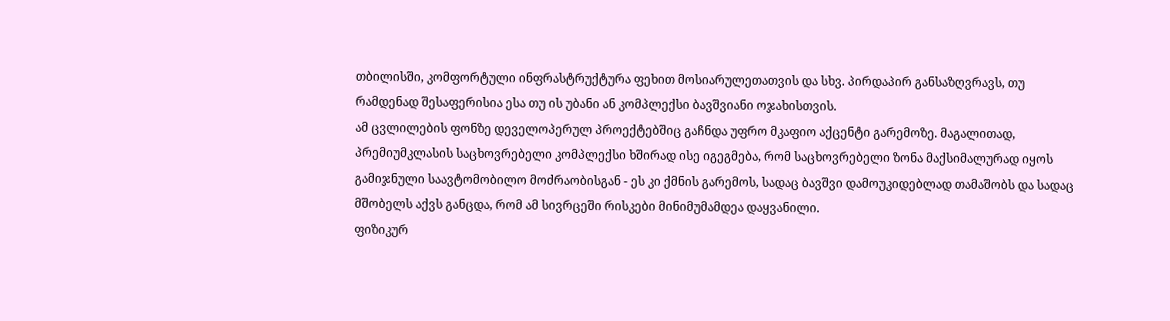თბილისში, კომფორტული ინფრასტრუქტურა ფეხით მოსიარულეთათვის და სხვ. პირდაპირ განსაზღვრავს, თუ რამდენად შესაფერისია ესა თუ ის უბანი ან კომპლექსი ბავშვიანი ოჯახისთვის.
ამ ცვლილების ფონზე დეველოპერულ პროექტებშიც გაჩნდა უფრო მკაფიო აქცენტი გარემოზე. მაგალითად, პრემიუმკლასის საცხოვრებელი კომპლექსი ხშირად ისე იგეგმება, რომ საცხოვრებელი ზონა მაქსიმალურად იყოს გამიჯნული საავტომობილო მოძრაობისგან - ეს კი ქმნის გარემოს, სადაც ბავშვი დამოუკიდებლად თამაშობს და სადაც მშობელს აქვს განცდა, რომ ამ სივრცეში რისკები მინიმუმამდეა დაყვანილი.
ფიზიკურ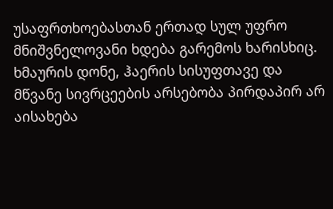უსაფრთხოებასთან ერთად სულ უფრო მნიშვნელოვანი ხდება გარემოს ხარისხიც. ხმაურის დონე, ჰაერის სისუფთავე და მწვანე სივრცეების არსებობა პირდაპირ არ აისახება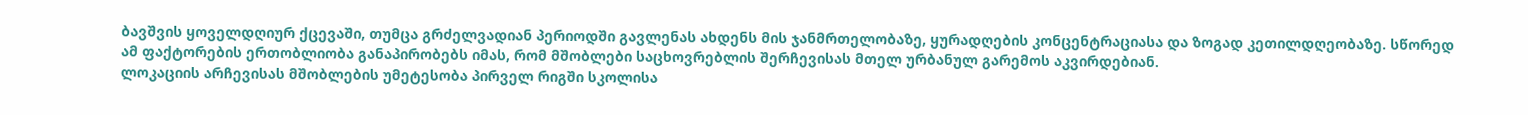ბავშვის ყოველდღიურ ქცევაში, თუმცა გრძელვადიან პერიოდში გავლენას ახდენს მის ჯანმრთელობაზე, ყურადღების კონცენტრაციასა და ზოგად კეთილდღეობაზე. სწორედ ამ ფაქტორების ერთობლიობა განაპირობებს იმას, რომ მშობლები საცხოვრებლის შერჩევისას მთელ ურბანულ გარემოს აკვირდებიან.
ლოკაციის არჩევისას მშობლების უმეტესობა პირველ რიგში სკოლისა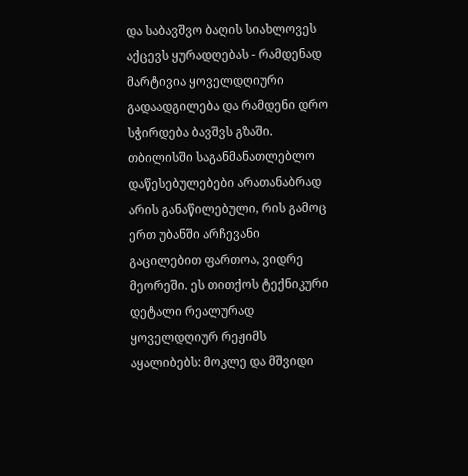და საბავშვო ბაღის სიახლოვეს აქცევს ყურადღებას - რამდენად მარტივია ყოველდღიური გადაადგილება და რამდენი დრო სჭირდება ბავშვს გზაში. თბილისში საგანმანათლებლო დაწესებულებები არათანაბრად არის განაწილებული, რის გამოც ერთ უბანში არჩევანი გაცილებით ფართოა, ვიდრე მეორეში. ეს თითქოს ტექნიკური დეტალი რეალურად ყოველდღიურ რეჟიმს აყალიბებს: მოკლე და მშვიდი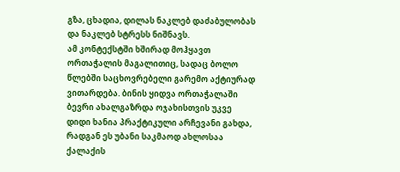გზა, ცხადია, დილას ნაკლებ დაძაბულობას და ნაკლებ სტრესს ნიშნავს.
ამ კონტექსტში ხშირად მოჰყავთ ორთაჭალის მაგალითიც, სადაც ბოლო წლებში საცხოვრებელი გარემო აქტიურად ვითარდება. ბინის ყიდვა ორთაჭალაში ბევრი ახალგაზრდა ოჯახისთვის უკვე დიდი ხანია პრაქტიკული არჩევანი გახდა, რადგან ეს უბანი საკმაოდ ახლოსაა ქალაქის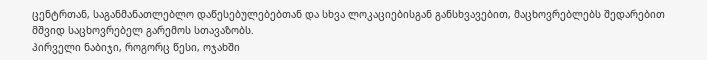ცენტრთან, საგანმანათლებლო დაწესებულებებთან და სხვა ლოკაციებისგან განსხვავებით, მაცხოვრებლებს შედარებით მშვიდ საცხოვრებელ გარემოს სთავაზობს.
პირველი ნაბიჯი, როგორც წესი, ოჯახში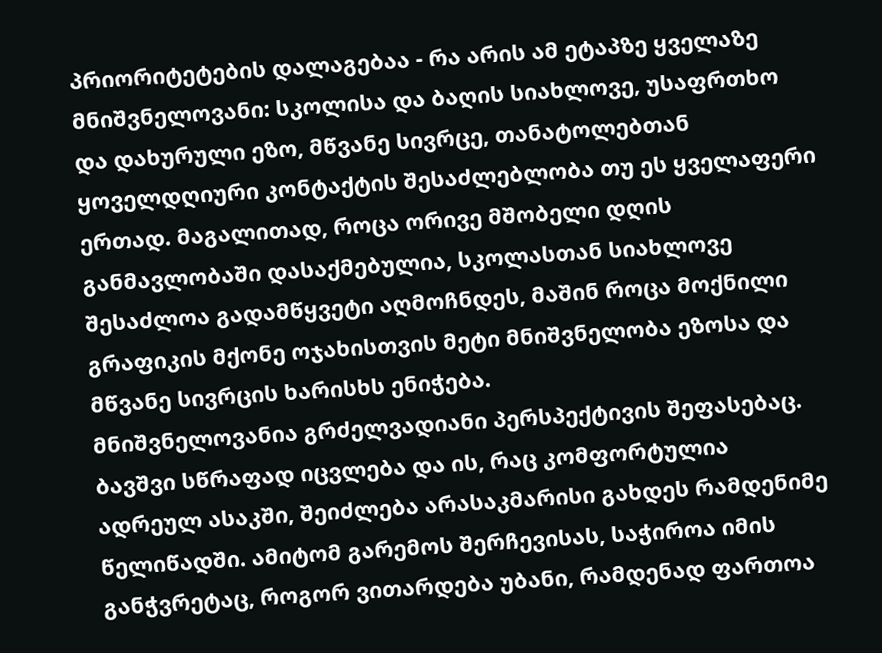პრიორიტეტების დალაგებაა - რა არის ამ ეტაპზე ყველაზე მნიშვნელოვანი: სკოლისა და ბაღის სიახლოვე, უსაფრთხო და დახურული ეზო, მწვანე სივრცე, თანატოლებთან ყოველდღიური კონტაქტის შესაძლებლობა თუ ეს ყველაფერი ერთად. მაგალითად, როცა ორივე მშობელი დღის განმავლობაში დასაქმებულია, სკოლასთან სიახლოვე შესაძლოა გადამწყვეტი აღმოჩნდეს, მაშინ როცა მოქნილი გრაფიკის მქონე ოჯახისთვის მეტი მნიშვნელობა ეზოსა და მწვანე სივრცის ხარისხს ენიჭება.
მნიშვნელოვანია გრძელვადიანი პერსპექტივის შეფასებაც. ბავშვი სწრაფად იცვლება და ის, რაც კომფორტულია ადრეულ ასაკში, შეიძლება არასაკმარისი გახდეს რამდენიმე წელიწადში. ამიტომ გარემოს შერჩევისას, საჭიროა იმის განჭვრეტაც, როგორ ვითარდება უბანი, რამდენად ფართოა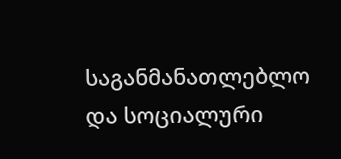საგანმანათლებლო და სოციალური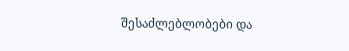შესაძლებლობები და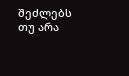შეძლებს თუ არა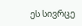ეს სივრცე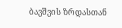ბავშვის ზრდასთან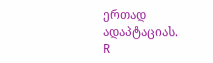ერთად ადაპტაციას.
R